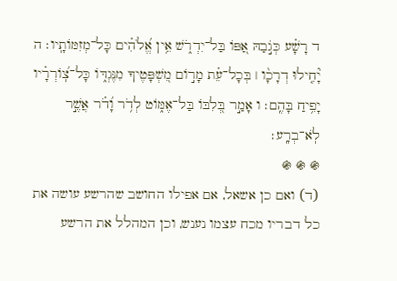ד רָשָׁ֗ע כְּגֹ֣בַהּ אַ֭פּוֹ בַּל־יִדְרֹ֑שׁ אֵ֥ין אֱ֝לֹהִ֗ים כָּל־מְזִמּוֹתָֽיו׃ ה יָ֘חִ֤ילוּ דְרָכָ֨ו ׀ בְּכָל־עֵ֗ת מָר֣וֹם מִ֭שְׁפָּטֶיךָ מִנֶּגְדּ֑וֹ כָּל־צֽ֝וֹרְרָ֗יו יָפִ֥יחַ בָּהֶֽם׃ ו אָמַ֣ר בְּ֭לִבּוֹ בַּל־אֶמּ֑וֹט לְדֹ֥ר וָ֝דֹ֗ר אֲשֶׁ֣ר לֹֽא־בְרָֽע׃
֍ ֍ ֍
(ד) ואם כן אשאל, אם אפילו החושב שהרשע עושה את כל דבריו מכח עצמו נענש, וכן המהלל את הרשע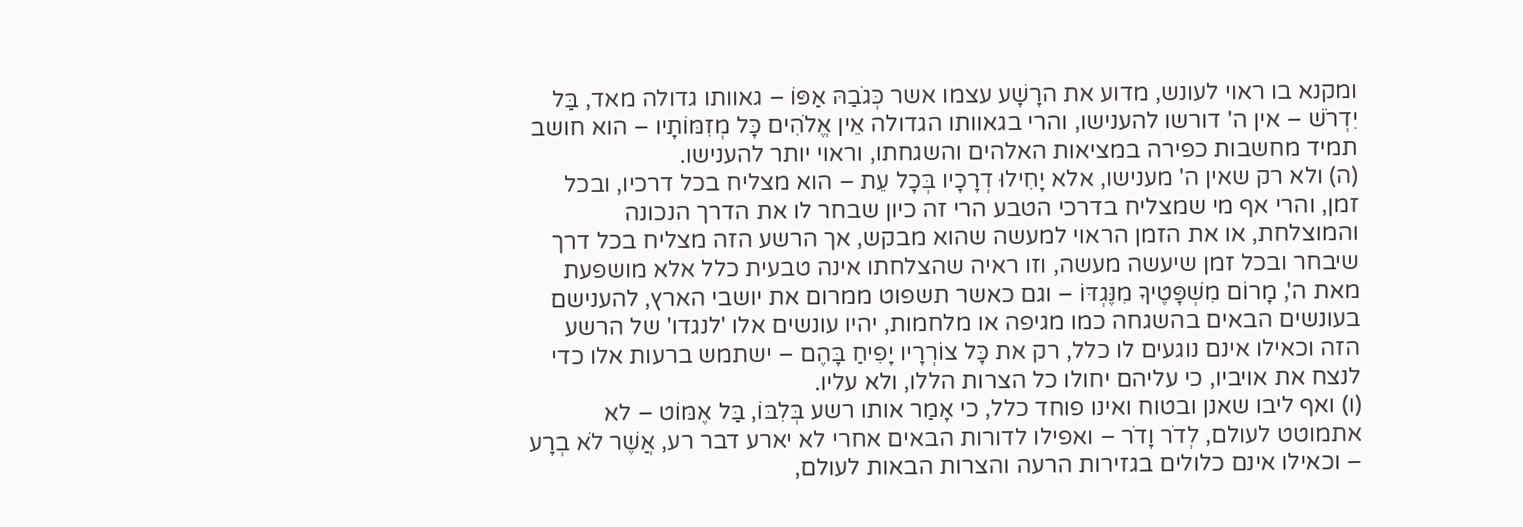ומקנא בו ראוי לעונש, מדוע את הרָשָׁע עצמו אשר כְּגֹבַהּ אַפּוֹ – גאוותו גדולה מאד, בַּל יִדְרֹשׁ – אין ה' דורשו להענישו, והרי בגאוותו הגדולה אֵין אֱלֹהִים כָּל מְזִמּוֹתָיו – הוא חושב תמיד מחשבות כפירה במציאות האלהים והשגחתו, וראוי יותר להענישו.
(ה) ולא רק שאין ה' מענישו, אלא יָחִילוּ דְרָכָיו בְּכָל עֵת – הוא מצליח בכל דרכיו, ובכל זמן, והרי אף מי שמצליח בדרכי הטבע הרי זה כיון שבחר לו את הדרך הנכונה והמוצלחת, או את הזמן הראוי למעשה שהוא מבקש, אך הרשע הזה מצליח בכל דרך שיבחר ובכל זמן שיעשה מעשה, וזו ראיה שהצלחתו אינה טבעית כלל אלא מושפעת מאת ה', מָרוֹם מִשְׁפָּטֶיךָ מִנֶּגְדּוֹ – וגם כאשר תשפוט ממרום את יושבי הארץ, להענישם בעונשים הבאים בהשגחה כמו מגיפה או מלחמות, יהיו עונשים אלו 'לנגדו' של הרשע הזה וכאילו אינם נוגעים לו כלל, רק את כָּל צוֹרְרָיו יָפִיחַ בָּהֶם – ישתמש ברעות אלו כדי לנצח את אויביו, כי עליהם יחולו כל הצרות הללו, ולא עליו.
(ו) ואף ליבו שאנן ובטוח ואינו פוחד כלל, כי אָמַר אותו רשע בְּלִבּוֹ, בַּל אֶמּוֹט – לא אתמוטט לעולם, לְדֹר וָדֹר – ואפילו לדורות הבאים אחרי לא יארע דבר רע, אֲשֶׁר לֹא בְרָע – וכאילו אינם כלולים בגזירות הרעה והצרות הבאות לעולם,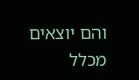והם יוצאים מכלל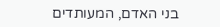בני האדם, המעותדים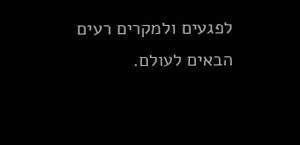לפגעים ולמקרים רעים הבאים לעולם.